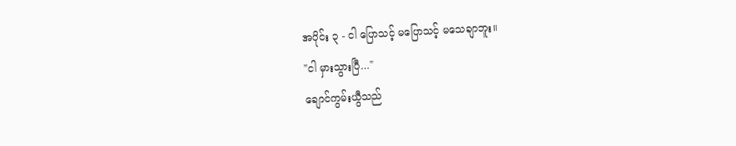အပိုင်း ၃ - ငါ ပြောသင့် မပြောသင့် မသေချာဘူး။
"ငါ မှားသွားပြီ..."
ချောင်ကွမ်းယွီသည်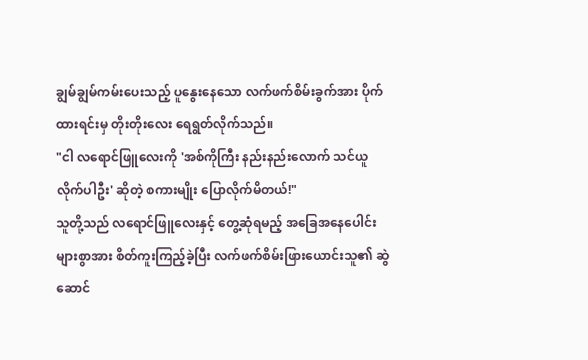ချွမ်ချွမ်ကမ်းပေးသည့် ပူနွေးနေသော လက်ဖက်စိမ်းခွက်အား ပိုက်ထားရင်းမှ တိုးတိုးလေး ရေရွတ်လိုက်သည်။
"ငါ လရောင်ဖြူလေးကို 'အစ်ကိုကြီး နည်းနည်းလောက် သင်ယူလိုက်ပါဦး' ဆိုတဲ့ စကားမျိုး ပြောလိုက်မိတယ်!"
သူတို့သည် လရောင်ဖြူလေးနှင့် တွေ့ဆုံရမည့် အခြေအနေပေါင်းများစွာအား စိတ်ကူးကြည့်ခဲ့ပြီး လက်ဖက်စိမ်းဖြားယောင်းသူ၏ ဆွဲဆောင်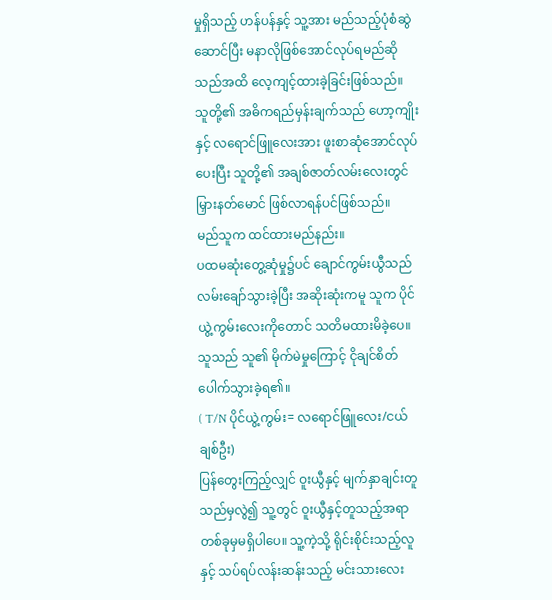မှုရှိသည့် ဟန်ပန်နှင့် သူ့အား မည်သည့်ပုံစံဆွဲဆောင်ပြီး မနာလိုဖြစ်အောင်လုပ်ရမည်ဆိုသည်အထိ လေ့ကျင့်ထားခဲ့ခြင်းဖြစ်သည်။
သူတို့၏ အဓိကရည်မှန်းချက်သည် ဟော့ကျိုးနှင့် လရောင်ဖြူလေးအား ဖူးစာဆုံအောင်လုပ်ပေးပြီး သူတို့၏ အချစ်ဇာတ်လမ်းလေးတွင် မြှားနတ်မောင် ဖြစ်လာရန်ပင်ဖြစ်သည်။
မည်သူက ထင်ထားမည်နည်း။
ပထမဆုံးတွေ့ဆုံမှု၌ပင် ချောင်ကွမ်းယွီသည် လမ်းချော်သွားခဲ့ပြီး အဆိုးဆုံးကမူ သူက ပိုင်ယွဲ့ကွမ်းလေးကိုတောင် သတိမထားမိခဲ့ပေ။ သူသည် သူ၏ မိုက်မဲမှုကြောင့် ငိုချင်စိတ်ပေါက်သွားခဲ့ရ၏။
( T/N ပိုင်ယွဲ့ကွမ်း= လရောင်ဖြူလေး/ငယ်ချစ်ဦး)
ပြန်တွေးကြည့်လျှင် ဝူးယွီနှင့် မျက်နှာချင်းတူသည်မှလွဲ၍ သူ့တွင် ဝူးယွီနှင့်တူသည့်အရာ တစ်ခုမှမရှိပါပေ။ သူ့ကဲ့သို့ ရိုင်းစိုင်းသည့်လူနှင့် သပ်ရပ်လန်းဆန်းသည့် မင်းသားလေး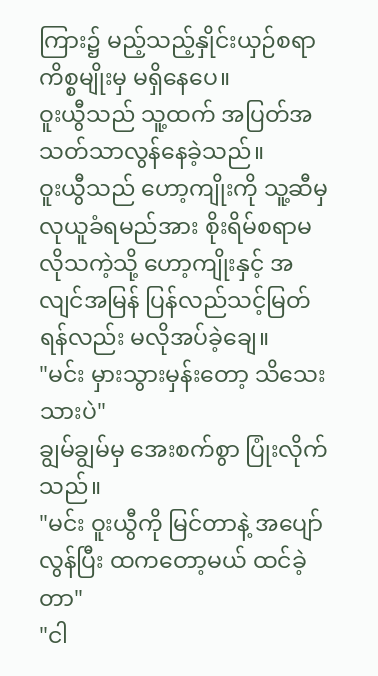ကြား၌ မည့်သည့်နှိုင်းယှဉ်စရာကိစ္စမျိုးမှ မရှိနေပေ။
ဝူးယွီသည် သူ့ထက် အပြတ်အသတ်သာလွန်နေခဲ့သည်။
ဝူးယွီသည် ဟော့ကျိုးကို သူ့ဆီမှ လုယူခံရမည်အား စိုးရိမ်စရာမလိုသကဲ့သို့ ဟော့ကျိုးနှင့် အလျင်အမြန် ပြန်လည်သင့်မြတ်ရန်လည်း မလိုအပ်ခဲ့ချေ။
"မင်း မှားသွားမှန်းတော့ သိသေးသားပဲ"
ချွမ်ချွမ်မှ အေးစက်စွာ ပြုံးလိုက်သည်။
"မင်း ဝူးယွီကို မြင်တာနဲ့ အပျော်လွန်ပြီး ထကတော့မယ် ထင်ခဲ့တာ"
"ငါ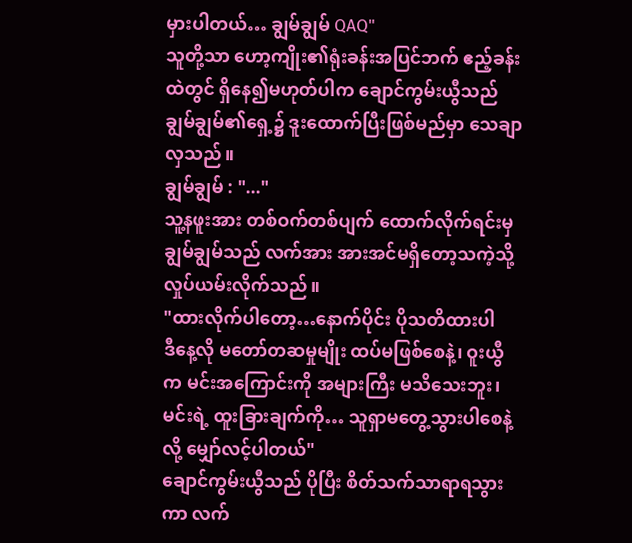မှားပါတယ်… ချွမ်ချွမ် QAQ"
သူတို့သာ ဟော့ကျိုး၏ရုံးခန်းအပြင်ဘက် ဧည့်ခန်းထဲတွင် ရှိနေ၍မဟုတ်ပါက ချောင်ကွမ်းယွီသည် ချွမ်ချွမ်၏ရှေ့၌ ဒူးထောက်ပြီးဖြစ်မည်မှာ သေချာလှသည်။
ချွမ်ချွမ် : "..."
သူ့နဖူးအား တစ်ဝက်တစ်ပျက် ထောက်လိုက်ရင်းမှ ချွမ်ချွမ်သည် လက်အား အားအင်မရှိတော့သကဲ့သို့ လှုပ်ယမ်းလိုက်သည်။
"ထားလိုက်ပါတော့…နောက်ပိုင်း ပိုသတိထားပါ
ဒီနေ့လို မတော်တဆမှုမျိုး ထပ်မဖြစ်စေနဲ့၊ ဝူးယွီက မင်းအကြောင်းကို အများကြီး မသိသေးဘူး၊ မင်းရဲ့ ထူးခြားချက်ကို… သူရှာမတွေ့သွားပါစေနဲ့လို့ မျှော်လင့်ပါတယ်"
ချောင်ကွမ်းယွီသည် ပိုပြီး စိတ်သက်သာရာရသွားကာ လက်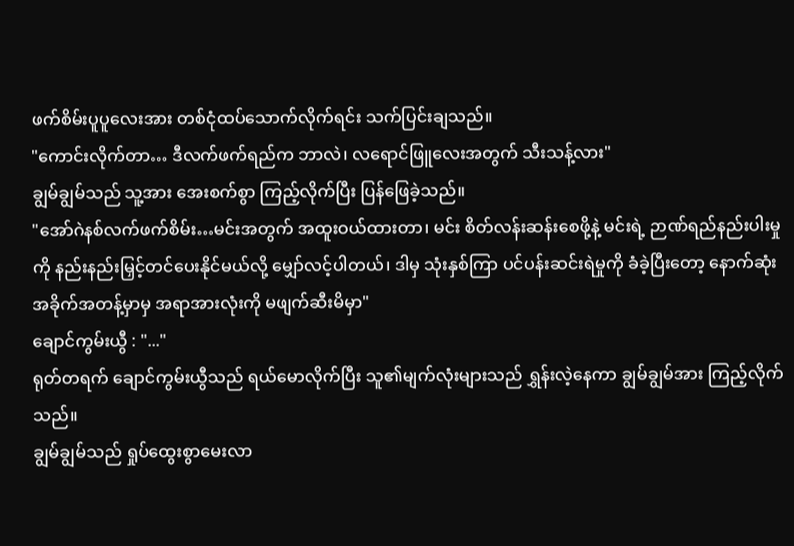ဖက်စိမ်းပူပူလေးအား တစ်ငုံထပ်သောက်လိုက်ရင်း သက်ပြင်းချသည်။
"ကောင်းလိုက်တာ… ဒီလက်ဖက်ရည်က ဘာလဲ၊ လရောင်ဖြူလေးအတွက် သီးသန့်လား"
ချွမ်ချွမ်သည် သူ့အား အေးစက်စွာ ကြည့်လိုက်ပြီး ပြန်ဖြေခဲ့သည်။
"အော်ဂဲနစ်လက်ဖက်စိမ်း…မင်းအတွက် အထူးဝယ်ထားတာ၊ မင်း စိတ်လန်းဆန်းစေဖို့နဲ့ မင်းရဲ့ ဉာဏ်ရည်နည်းပါးမှုကို နည်းနည်းမြှင့်တင်ပေးနိုင်မယ်လို့ မျှော်လင့်ပါတယ်၊ ဒါမှ သုံးနှစ်ကြာ ပင်ပန်းဆင်းရဲမှုကို ခံခဲ့ပြီးတော့ နောက်ဆုံးအခိုက်အတန့်မှာမှ အရာအားလုံးကို မဖျက်ဆီးမိမှာ"
ချောင်ကွမ်းယွီ : "..."
ရုတ်တရက် ချောင်ကွမ်းယွီသည် ရယ်မောလိုက်ပြီး သူ၏မျက်လုံးများသည် ရွှန်းလဲ့နေကာ ချွမ်ချွမ်အား ကြည့်လိုက်သည်။
ချွမ်ချွမ်သည် ရှုပ်ထွေးစွာမေးလာ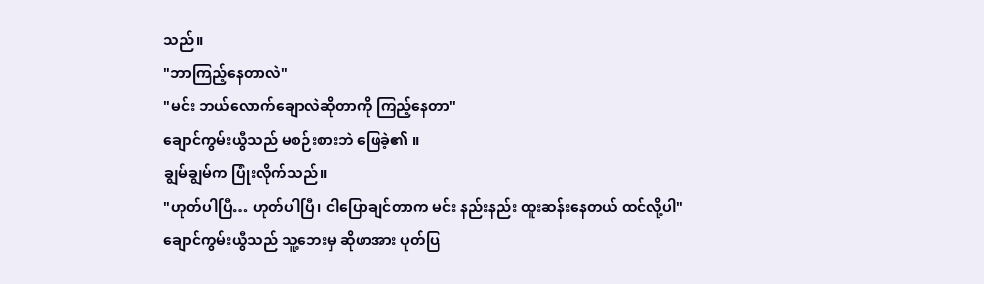သည်။
"ဘာကြည့်နေတာလဲ"
"မင်း ဘယ်လောက်ချောလဲဆိုတာကို ကြည့်နေတာ"
ချောင်ကွမ်းယွီသည် မစဉ်းစားဘဲ ဖြေခဲ့၏ ။
ချွမ်ချွမ်က ပြုံးလိုက်သည်။
"ဟုတ်ပါပြီ… ဟုတ်ပါပြီ၊ ငါပြောချင်တာက မင်း နည်းနည်း ထူးဆန်းနေတယ် ထင်လို့ပါ"
ချောင်ကွမ်းယွီသည် သူ့ဘေးမှ ဆိုဖာအား ပုတ်ပြ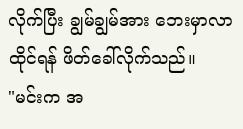လိုက်ပြီး ချွမ်ချွမ်အား ဘေးမှာလာထိုင်ရန် ဖိတ်ခေါ်လိုက်သည်။
"မင်းက အ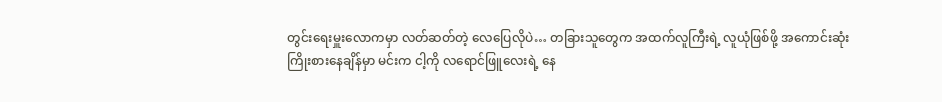တွင်းရေးမှူးလောကမှာ လတ်ဆတ်တဲ့ လေပြေလိုပဲ… တခြားသူတွေက အထက်လူကြီးရဲ့ လူယုံဖြစ်ဖို့ အကောင်းဆုံးကြိုးစားနေချိန်မှာ မင်းက ငါ့ကို လရောင်ဖြူလေးရဲ့ နေ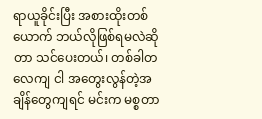ရာယူခိုင်းပြီး အစားထိုးတစ်ယောက် ဘယ်လိုဖြစ်ရမလဲဆိုတာ သင်ပေးတယ်၊ တစ်ခါတလေကျ ငါ အတွေးလွန်တဲ့အချိန်တွေကျရင် မင်းက မစ္စတာ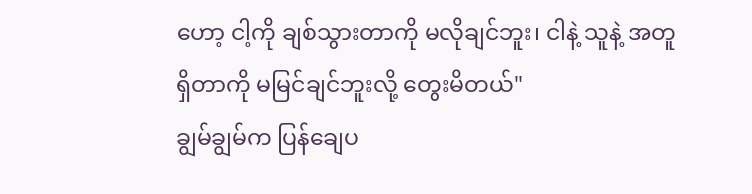ဟော့ ငါ့ကို ချစ်သွားတာကို မလိုချင်ဘူး၊ ငါနဲ့ သူနဲ့ အတူရှိတာကို မမြင်ချင်ဘူးလို့ တွေးမိတယ်"
ချွမ်ချွမ်က ပြန်ချေပ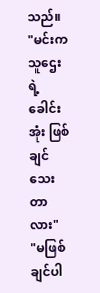သည်။
"မင်းက သူဌေးရဲ့ ခေါင်းအုံး ဖြစ်ချင်သေးတာလား"
"မဖြစ်ချင်ပါ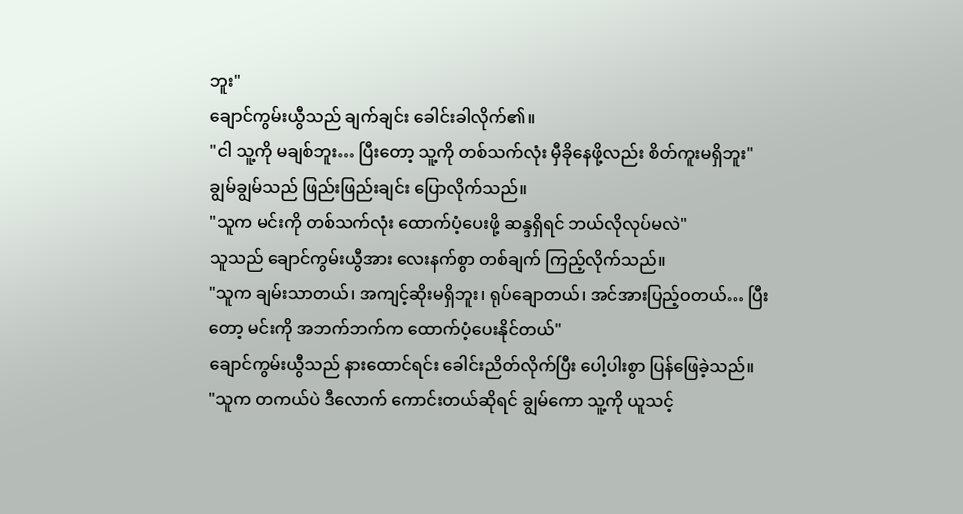ဘူး"
ချောင်ကွမ်းယွီသည် ချက်ချင်း ခေါင်းခါလိုက်၏။
"ငါ သူ့ကို မချစ်ဘူး… ပြီးတော့ သူ့ကို တစ်သက်လုံး မှီခိုနေဖို့လည်း စိတ်ကူးမရှိဘူး"
ချွမ်ချွမ်သည် ဖြည်းဖြည်းချင်း ပြောလိုက်သည်။
"သူက မင်းကို တစ်သက်လုံး ထောက်ပံ့ပေးဖို့ ဆန္ဒရှိရင် ဘယ်လိုလုပ်မလဲ"
သူသည် ချောင်ကွမ်းယွီအား လေးနက်စွာ တစ်ချက် ကြည့်လိုက်သည်။
"သူက ချမ်းသာတယ်၊ အကျင့်ဆိုးမရှိဘူး၊ ရုပ်ချောတယ်၊ အင်အားပြည့်ဝတယ်… ပြီးတော့ မင်းကို အဘက်ဘက်က ထောက်ပံ့ပေးနိုင်တယ်"
ချောင်ကွမ်းယွီသည် နားထောင်ရင်း ခေါင်းညိတ်လိုက်ပြီး ပေါ့ပါးစွာ ပြန်ဖြေခဲ့သည်။
"သူက တကယ်ပဲ ဒီလောက် ကောင်းတယ်ဆိုရင် ချွမ်ကော သူ့ကို ယူသင့်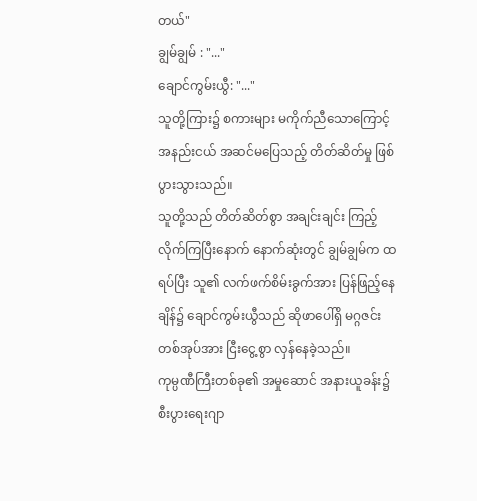တယ်"
ချွမ်ချွမ် : "..."
ချောင်ကွမ်းယွီ: "..."
သူတို့ကြား၌ စကားများ မကိုက်ညီသောကြောင့် အနည်းငယ် အဆင်မပြေသည့် တိတ်ဆိတ်မှု ဖြစ်ပွားသွားသည်။
သူတို့သည် တိတ်ဆိတ်စွာ အချင်းချင်း ကြည့်လိုက်ကြပြီးနောက် နောက်ဆုံးတွင် ချွမ်ချွမ်က ထရပ်ပြီး သူ၏ လက်ဖက်စိမ်းခွက်အား ပြန်ဖြည့်နေချိန်၌ ချောင်ကွမ်းယွီသည် ဆိုဖာပေါ်ရှိ မဂ္ဂဇင်းတစ်အုပ်အား ငြီးငွေ့စွာ လှန်နေခဲ့သည်။
ကုမ္ပဏီကြီးတစ်ခု၏ အမှုဆောင် အနားယူခန်း၌ စီးပွားရေးဂျာ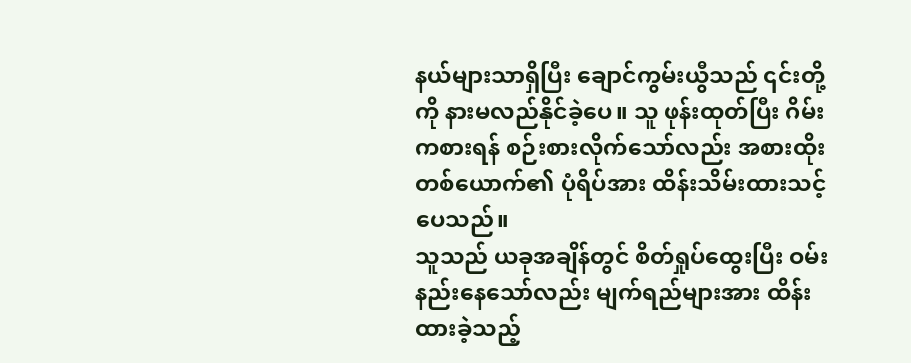နယ်များသာရှိပြီး ချောင်ကွမ်းယွီသည် ၎င်းတို့ကို နားမလည်နိုင်ခဲ့ပေ။ သူ ဖုန်းထုတ်ပြီး ဂိမ်းကစားရန် စဉ်းစားလိုက်သော်လည်း အစားထိုးတစ်ယောက်၏ ပုံရိပ်အား ထိန်းသိမ်းထားသင့်ပေသည်။
သူသည် ယခုအချိန်တွင် စိတ်ရှုပ်ထွေးပြီး ဝမ်းနည်းနေသော်လည်း မျက်ရည်များအား ထိန်းထားခဲ့သည့်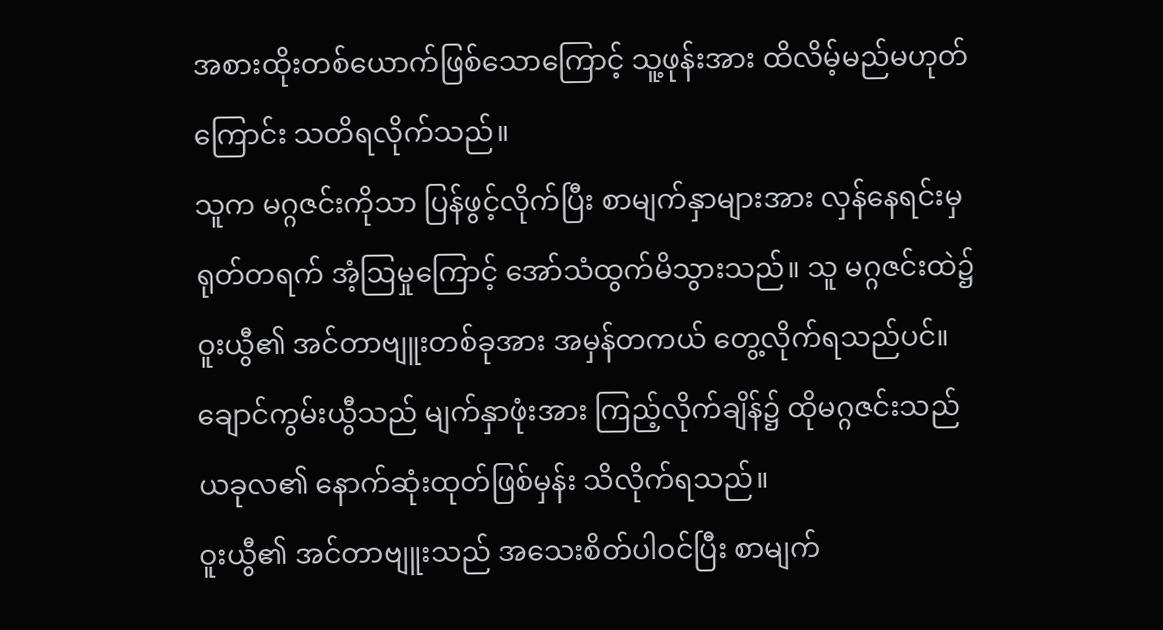အစားထိုးတစ်ယောက်ဖြစ်သောကြောင့် သူ့ဖုန်းအား ထိလိမ့်မည်မဟုတ်ကြောင်း သတိရလိုက်သည်။
သူက မဂ္ဂဇင်းကိုသာ ပြန်ဖွင့်လိုက်ပြီး စာမျက်နှာများအား လှန်နေရင်းမှ ရုတ်တရက် အံ့ဩမှုကြောင့် အော်သံထွက်မိသွားသည်။ သူ မဂ္ဂဇင်းထဲ၌ ဝူးယွီ၏ အင်တာဗျူးတစ်ခုအား အမှန်တကယ် တွေ့လိုက်ရသည်ပင်။
ချောင်ကွမ်းယွီသည် မျက်နှာဖုံးအား ကြည့်လိုက်ချိန်၌ ထိုမဂ္ဂဇင်းသည် ယခုလ၏ နောက်ဆုံးထုတ်ဖြစ်မှန်း သိလိုက်ရသည်။
ဝူးယွီ၏ အင်တာဗျူးသည် အသေးစိတ်ပါဝင်ပြီး စာမျက်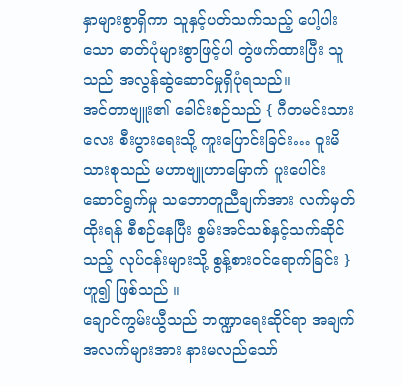နှာများစွာရှိကာ သူနှင့်ပတ်သက်သည့် ပေါ့ပါးသော ဓာတ်ပုံများစွာဖြင့်ပါ တွဲဖက်ထားပြီး သူသည် အလွန်ဆွဲဆောင်မှုရှိပုံရသည်။
အင်တာဗျူး၏ ခေါင်းစဉ်သည် { ဂီတမင်းသားလေး စီးပွားရေးသို့ ကူးပြောင်းခြင်း… ဝူးမိသားစုသည် မဟာဗျူဟာမြောက် ပူးပေါင်းဆောင်ရွက်မှု သဘောတူညီချက်အား လက်မှတ်ထိုးရန် စီစဉ်နေပြီး စွမ်းအင်သစ်နှင့်သက်ဆိုင်သည့် လုပ်ငန်းများသို့ စွန့်စားဝင်ရောက်ခြင်း } ဟူ၍ ဖြစ်သည် ။
ချောင်ကွမ်းယွီသည် ဘဏ္ဍာရေးဆိုင်ရာ အချက်အလက်များအား နားမလည်သော်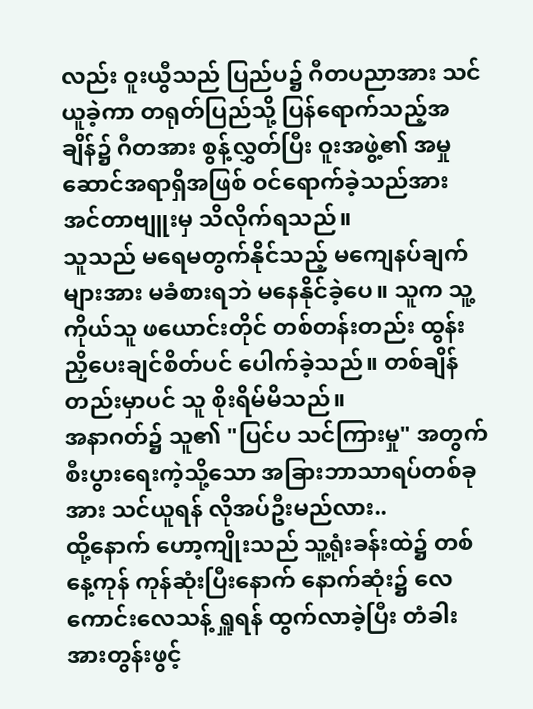လည်း ဝူးယွီသည် ပြည်ပ၌ ဂီတပညာအား သင်ယူခဲ့ကာ တရုတ်ပြည်သို့ ပြန်ရောက်သည့်အချိန်၌ ဂီတအား စွန့်လွှတ်ပြီး ဝူးအဖွဲ့၏ အမှုဆောင်အရာရှိအဖြစ် ဝင်ရောက်ခဲ့သည်အား အင်တာဗျူးမှ သိလိုက်ရသည်။
သူသည် မရေမတွက်နိုင်သည့် မကျေနပ်ချက်များအား မခံစားရဘဲ မနေနိုင်ခဲ့ပေ။ သူက သူ့ကိုယ်သူ ဖယောင်းတိုင် တစ်တန်းတည်း ထွန်းညှိပေးချင်စိတ်ပင် ပေါက်ခဲ့သည်။ တစ်ချိန်တည်းမှာပင် သူ စိုးရိမ်မိသည်။
အနာဂတ်၌ သူ၏ "ပြင်ပ သင်ကြားမှု" အတွက် စီးပွားရေးကဲ့သို့သော အခြားဘာသာရပ်တစ်ခုအား သင်ယူရန် လိုအပ်ဦးမည်လား..
ထို့နောက် ဟော့ကျိုးသည် သူ့ရုံးခန်းထဲ၌ တစ်နေ့ကုန် ကုန်ဆုံးပြီးနောက် နောက်ဆုံး၌ လေကောင်းလေသန့် ရှူရန် ထွက်လာခဲ့ပြီး တံခါးအားတွန်းဖွင့်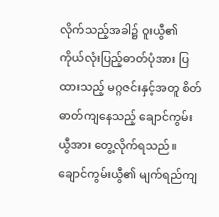လိုက်သည့်အခါ၌ ဝူးယွီ၏ ကိုယ်လုံးပြည့်ဓာတ်ပုံအား ပြထားသည့် မဂ္ဂဇင်းနှင့်အတူ စိတ်ဓာတ်ကျနေသည့် ချောင်ကွမ်းယွီအား တွေ့လိုက်ရသည်။
ချောင်ကွမ်းယွီ၏ မျက်ရည်ကျ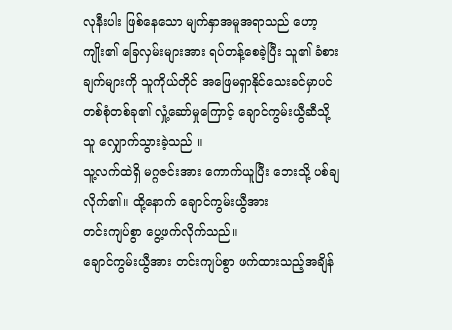လုနီးပါး ဖြစ်နေသော မျက်နှာအမူအရာသည် ဟော့ကျိုး၏ ခြေလှမ်းများအား ရပ်တန့်စေခဲ့ပြီး သူ၏ ခံစားချက်များကို သူကိုယ်တိုင် အဖြေမရှာနိုင်သေးခင်မှာပင် တစ်စုံတစ်ခု၏ လှုံ့ဆော်မှုကြောင့် ချောင်ကွမ်းယွီဆီသို့ သူ လျှောက်သွားခဲ့သည် ။
သူ့လက်ထဲရှိ မဂ္ဂဇင်းအား ကောက်ယူပြီး ဘေးသို့ ပစ်ချလိုက်၏။ ထို့နောက် ချောင်ကွမ်းယွီအား
တင်းကျပ်စွာ ပွေ့ဖက်လိုက်သည်။
ချောင်ကွမ်းယွီအား တင်းကျပ်စွာ ဖက်ထားသည့်အချိန်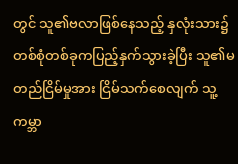တွင် သူ၏ဗလာဖြစ်နေသည့် နှလုံးသား၌ တစ်စုံတစ်ခုကပြည့်နှက်သွားခဲ့ပြီး သူ၏မတည်ငြိမ်မှုအား ငြိမ်သက်စေလျက် သူ့ကမ္ဘာ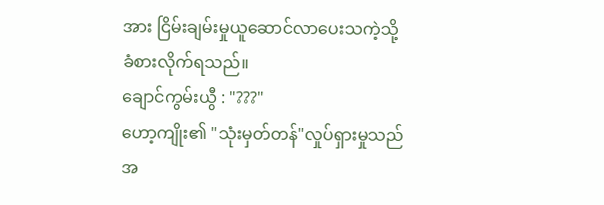အား ငြိမ်းချမ်းမှုယူဆောင်လာပေးသကဲ့သို့ ခံစားလိုက်ရသည်။
ချောင်ကွမ်းယွီ : "???"
ဟော့ကျိုး၏ "သုံးမှတ်တန်"လှုပ်ရှားမှုသည် အ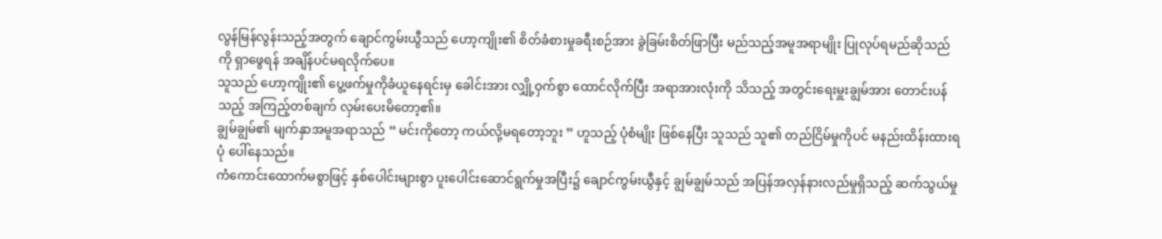လွန်မြန်လွန်းသည့်အတွက် ချောင်ကွမ်းယွီသည် ဟော့ကျိုး၏ စိတ်ခံစားမှုခရီးစဉ်အား ခွဲခြမ်းစိတ်ဖြာပြီး မည်သည့်အမူအရာမျိုး ပြုလုပ်ရမည်ဆိုသည်ကို ရှာဖွေရန် အချိန်ပင်မရလိုက်ပေ။
သူသည် ဟော့ကျိုး၏ ပွေ့ဖက်မှုကိုခံယူနေရင်းမှ ခေါင်းအား လျှို့ဝှက်စွာ ထောင်လိုက်ပြီး အရာအားလုံးကို သိသည့် အတွင်းရေးမှူးချွမ်အား တောင်းပန်သည့် အကြည့်တစ်ချက် လှမ်းပေးမိတော့၏။
ချွမ်ချွမ်၏ မျက်နှာအမူအရာသည် “ မင်းကိုတော့ ကယ်လို့မရတော့ဘူး ” ဟူသည့် ပုံစံမျိုး ဖြစ်နေပြီး သူသည် သူ၏ တည်ငြိမ်မှုကိုပင် မနည်းထိန်းထားရပုံ ပေါ်နေသည်။
ကံကောင်းထောက်မစွာဖြင့် နှစ်ပေါင်းများစွာ ပူးပေါင်းဆောင်ရွက်မှုအပြီး၌ ချောင်ကွမ်းယွီနှင့် ချွမ်ချွမ်သည် အပြန်အလှန်နားလည်မှုရှိသည့် ဆက်သွယ်မှု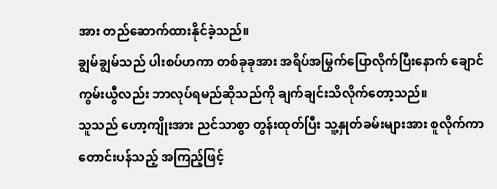အား တည်ဆောက်ထားနိုင်ခဲ့သည်။
ချွမ်ချွမ်သည် ပါးစပ်ဟကာ တစ်ခုခုအား အရိပ်အမြွက်ပြောလိုက်ပြီးနောက် ချောင်ကွမ်းယွီလည်း ဘာလုပ်ရမည်ဆိုသည်ကို ချက်ချင်းသိလိုက်တော့သည်။
သူသည် ဟော့ကျိုးအား ညင်သာစွာ တွန်းထုတ်ပြီး သူ့နှုတ်ခမ်းများအား စူလိုက်ကာ တောင်းပန်သည့် အကြည့်ဖြင့်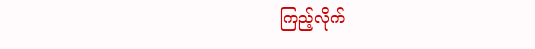ကြည့်လိုက်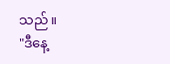သည်။
"ဒီနေ့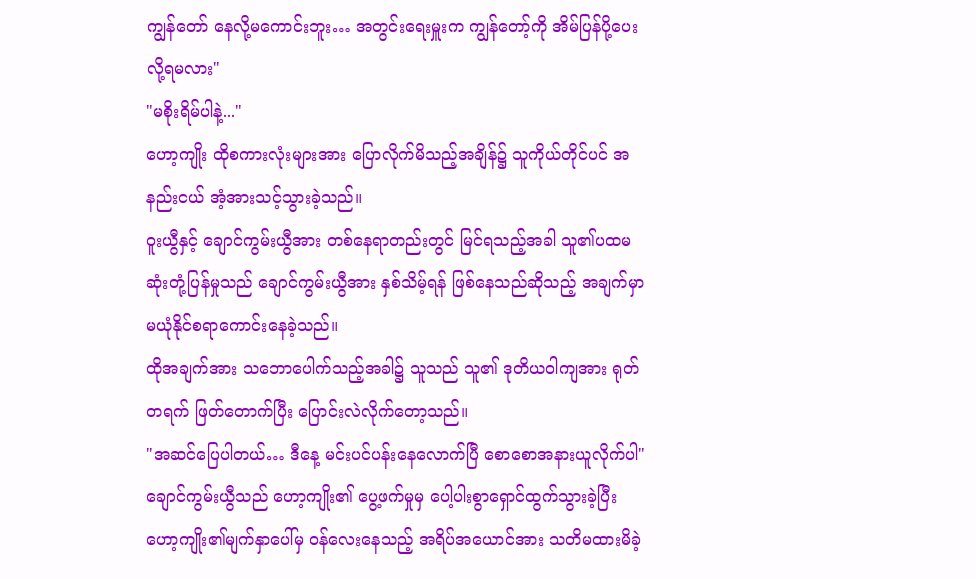ကျွန်တော် နေလို့မကောင်းဘူး… အတွင်းရေးမှူးက ကျွန်တော့်ကို အိမ်ပြန်ပို့ပေးလို့ရမလား"
"မစိုးရိမ်ပါနဲ့..."
ဟော့ကျိုး ထိုစကားလုံးများအား ပြောလိုက်မိသည့်အချိန်၌ သူကိုယ်တိုင်ပင် အနည်းငယ် အံ့အားသင့်သွားခဲ့သည်။
ဝူးယွီနှင့် ချောင်ကွမ်းယွီအား တစ်နေရာတည်းတွင် မြင်ရသည့်အခါ သူ၏ပထမဆုံးတုံ့ပြန်မှုသည် ချောင်ကွမ်းယွီအား နှစ်သိမ့်ရန် ဖြစ်နေသည်ဆိုသည့် အချက်မှာ မယုံနိုင်စရာကောင်းနေခဲ့သည်။
ထိုအချက်အား သဘောပေါက်သည့်အခါ၌ သူသည် သူ၏ ဒုတိယဝါကျအား ရုတ်တရက် ဖြတ်တောက်ပြီး ပြောင်းလဲလိုက်တော့သည်။
"အဆင်ပြေပါတယ်… ဒီနေ့ မင်းပင်ပန်းနေလောက်ပြီ စောစောအနားယူလိုက်ပါ"
ချောင်ကွမ်းယွီသည် ဟော့ကျိုး၏ ပွေ့ဖက်မှုမှ ပေါ့ပါးစွာရှောင်ထွက်သွားခဲ့ပြီး ဟော့ကျိုး၏မျက်နှာပေါ်မှ ဝန်လေးနေသည့် အရိပ်အယောင်အား သတိမထားမိခဲ့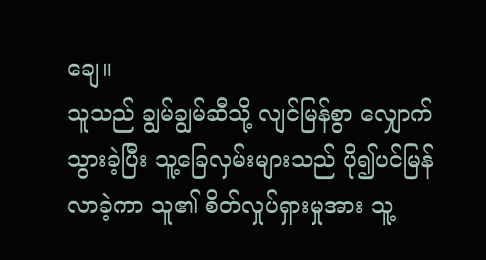ချေ။
သူသည် ချွမ်ချွမ်ဆီသို့ လျင်မြန်စွာ လျှောက်သွားခဲ့ပြီး သူ့ခြေလှမ်းများသည် ပို၍ပင်မြန်လာခဲ့ကာ သူ၏ စိတ်လှုပ်ရှားမှုအား သူ့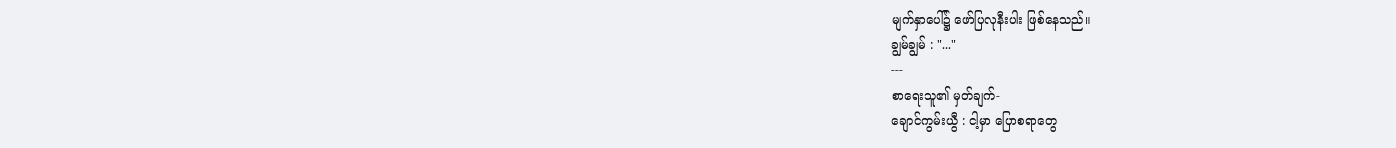မျက်နှာပေါ်၌ ဖော်ပြလုနီးပါး ဖြစ်နေသည်။
ချွမ်ချွမ် : "..."
---
စာရေးသူ၏ မှတ်ချက်-
ချောင်ကွမ်းယွီ : ငါ့မှာ ပြောစရာတွေ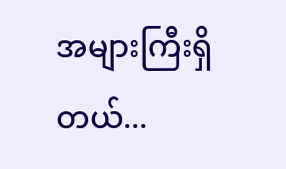အများကြီးရှိတယ်...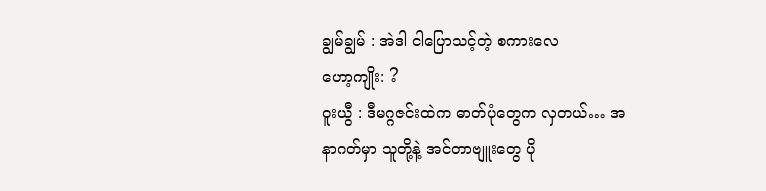ချွမ်ချွမ် : အဲဒါ ငါပြောသင့်တဲ့ စကားလေ
ဟော့ကျိုး: ?
ဝူးယွီ : ဒီမဂ္ဂဇင်းထဲက ဓာတ်ပုံတွေက လှတယ်… အနာဂတ်မှာ သူတို့နဲ့ အင်တာဗျူးတွေ ပို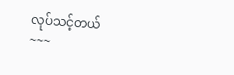လုပ်သင့်တယ်
~~~